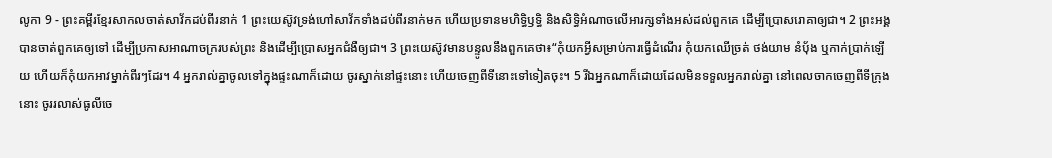លូកា 9 - ព្រះគម្ពីរខ្មែរសាកលចាត់សាវ័កដប់ពីរនាក់ 1 ព្រះយេស៊ូវទ្រង់ហៅសាវ័កទាំងដប់ពីរនាក់មក ហើយប្រទានមហិទ្ធិឫទ្ធិ និងសិទ្ធិអំណាចលើអារក្សទាំងអស់ដល់ពួកគេ ដើម្បីប្រោសរោគាឲ្យជា។ 2 ព្រះអង្គបានចាត់ពួកគេឲ្យទៅ ដើម្បីប្រកាសអាណាចក្ររបស់ព្រះ និងដើម្បីប្រោសអ្នកជំងឺឲ្យជា។ 3 ព្រះយេស៊ូវមានបន្ទូលនឹងពួកគេថា៖“កុំយកអ្វីសម្រាប់ការធ្វើដំណើរ កុំយកឈើច្រត់ ថង់យាម នំប៉័ង ឬកាក់ប្រាក់ឡើយ ហើយក៏កុំយកអាវម្នាក់ពីរៗដែរ។ 4 អ្នករាល់គ្នាចូលទៅក្នុងផ្ទះណាក៏ដោយ ចូរស្នាក់នៅផ្ទះនោះ ហើយចេញពីទីនោះទៅទៀតចុះ។ 5 រីឯអ្នកណាក៏ដោយដែលមិនទទួលអ្នករាល់គ្នា នៅពេលចាកចេញពីទីក្រុងនោះ ចូររលាស់ធូលីចេ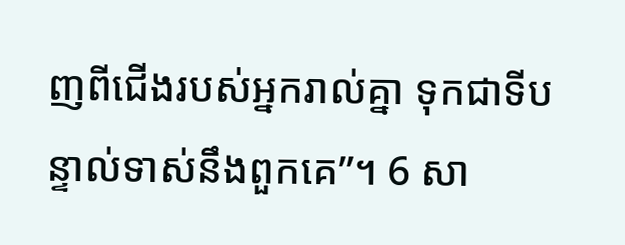ញពីជើងរបស់អ្នករាល់គ្នា ទុកជាទីបន្ទាល់ទាស់នឹងពួកគេ”។ 6 សា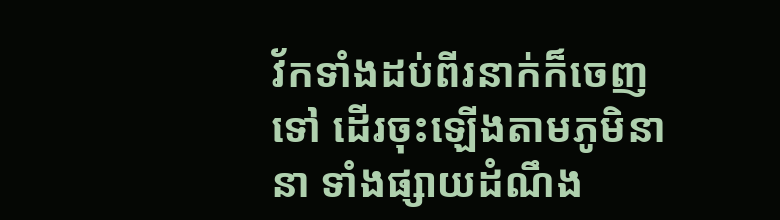វ័កទាំងដប់ពីរនាក់ក៏ចេញទៅ ដើរចុះឡើងតាមភូមិនានា ទាំងផ្សាយដំណឹង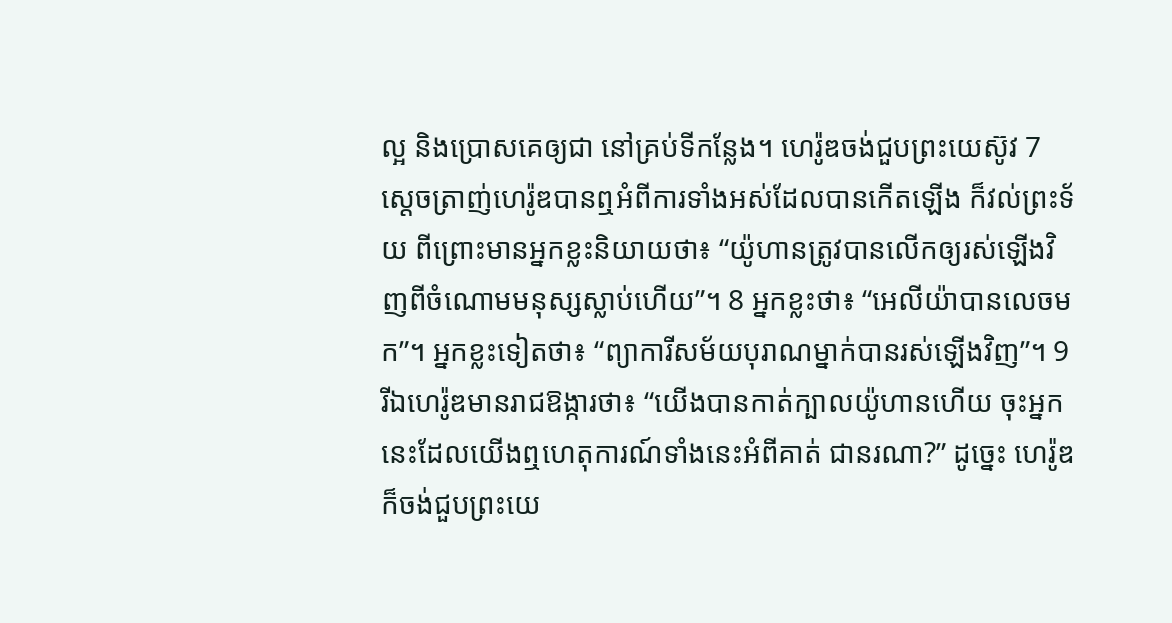ល្អ និងប្រោសគេឲ្យជា នៅគ្រប់ទីកន្លែង។ ហេរ៉ូឌចង់ជួបព្រះយេស៊ូវ 7 ស្ដេចត្រាញ់ហេរ៉ូឌបានឮអំពីការទាំងអស់ដែលបានកើតឡើង ក៏វល់ព្រះទ័យ ពីព្រោះមានអ្នកខ្លះនិយាយថា៖ “យ៉ូហានត្រូវបានលើកឲ្យរស់ឡើងវិញពីចំណោមមនុស្សស្លាប់ហើយ”។ 8 អ្នកខ្លះថា៖ “អេលីយ៉ាបានលេចមក”។ អ្នកខ្លះទៀតថា៖ “ព្យាការីសម័យបុរាណម្នាក់បានរស់ឡើងវិញ”។ 9 រីឯហេរ៉ូឌមានរាជឱង្ការថា៖ “យើងបានកាត់ក្បាលយ៉ូហានហើយ ចុះអ្នកនេះដែលយើងឮហេតុការណ៍ទាំងនេះអំពីគាត់ ជានរណា?” ដូច្នេះ ហេរ៉ូឌក៏ចង់ជួបព្រះយេ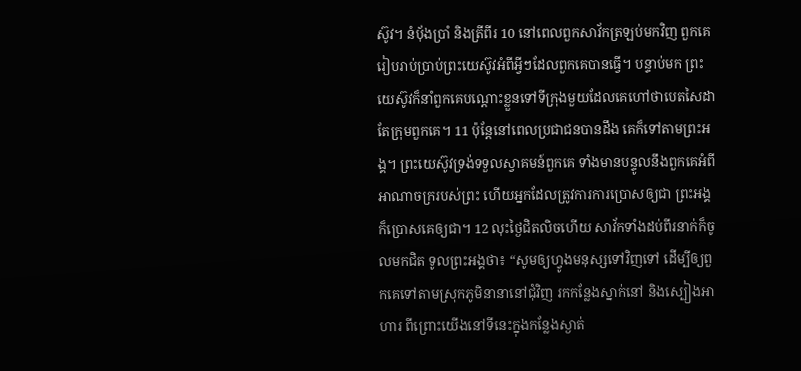ស៊ូវ។ នំប៉័ងប្រាំ និងត្រីពីរ 10 នៅពេលពួកសាវ័កត្រឡប់មកវិញ ពួកគេរៀបរាប់ប្រាប់ព្រះយេស៊ូវអំពីអ្វីៗដែលពួកគេបានធ្វើ។ បន្ទាប់មក ព្រះយេស៊ូវក៏នាំពួកគេបណ្ដោះខ្លួនទៅទីក្រុងមួយដែលគេហៅថាបេតសៃដា តែក្រុមពួកគេ។ 11 ប៉ុន្តែនៅពេលប្រជាជនបានដឹង គេក៏ទៅតាមព្រះអង្គ។ ព្រះយេស៊ូវទ្រង់ទទួលស្វាគមន៍ពួកគេ ទាំងមានបន្ទូលនឹងពួកគេអំពីអាណាចក្ររបស់ព្រះ ហើយអ្នកដែលត្រូវការការប្រោសឲ្យជា ព្រះអង្គក៏ប្រោសគេឲ្យជា។ 12 លុះថ្ងៃជិតលិចហើយ សាវ័កទាំងដប់ពីរនាក់ក៏ចូលមកជិត ទូលព្រះអង្គថា៖ “សូមឲ្យហ្វូងមនុស្សទៅវិញទៅ ដើម្បីឲ្យពួកគេទៅតាមស្រុកភូមិនានានៅជុំវិញ រកកន្លែងស្នាក់នៅ និងស្បៀងអាហារ ពីព្រោះយើងនៅទីនេះក្នុងកន្លែងស្ងាត់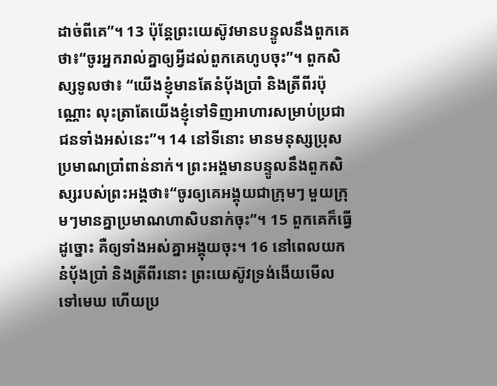ដាច់ពីគេ”។ 13 ប៉ុន្តែព្រះយេស៊ូវមានបន្ទូលនឹងពួកគេថា៖“ចូរអ្នករាល់គ្នាឲ្យអ្វីដល់ពួកគេហូបចុះ”។ ពួកសិស្សទូលថា៖ “យើងខ្ញុំមានតែនំប៉័ងប្រាំ និងត្រីពីរប៉ុណ្ណោះ លុះត្រាតែយើងខ្ញុំទៅទិញអាហារសម្រាប់ប្រជាជនទាំងអស់នេះ”។ 14 នៅទីនោះ មានមនុស្សប្រុសប្រមាណប្រាំពាន់នាក់។ ព្រះអង្គមានបន្ទូលនឹងពួកសិស្សរបស់ព្រះអង្គថា៖“ចូរឲ្យគេអង្គុយជាក្រុមៗ មួយក្រុមៗមានគ្នាប្រមាណហាសិបនាក់ចុះ”។ 15 ពួកគេក៏ធ្វើដូច្នោះ គឺឲ្យទាំងអស់គ្នាអង្គុយចុះ។ 16 នៅពេលយកនំប៉័ងប្រាំ និងត្រីពីរនោះ ព្រះយេស៊ូវទ្រង់ងើយមើលទៅមេឃ ហើយប្រ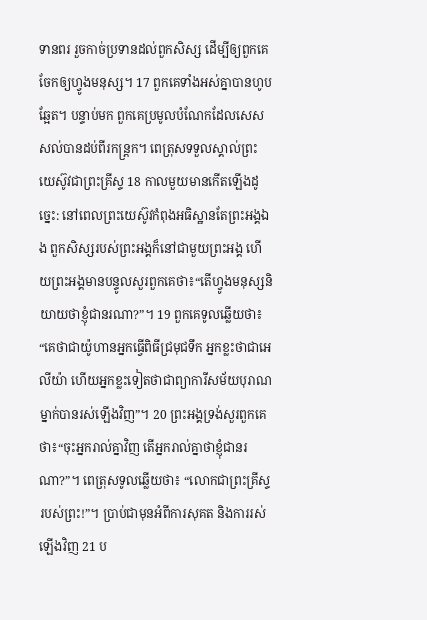ទានពរ រួចកាច់ប្រទានដល់ពួកសិស្ស ដើម្បីឲ្យពួកគេចែកឲ្យហ្វូងមនុស្ស។ 17 ពួកគេទាំងអស់គ្នាបានហូបឆ្អែត។ បន្ទាប់មក ពួកគេប្រមូលបំណែកដែលសេសសល់បានដប់ពីរកន្ត្រក។ ពេត្រុសទទួលស្គាល់ព្រះយេស៊ូវជាព្រះគ្រីស្ទ 18 កាលមួយមានកើតឡើងដូច្នេះ: នៅពេលព្រះយេស៊ូវកំពុងអធិស្ឋានតែព្រះអង្គឯង ពួកសិស្សរបស់ព្រះអង្គក៏នៅជាមួយព្រះអង្គ ហើយព្រះអង្គមានបន្ទូលសួរពួកគេថា៖“តើហ្វូងមនុស្សនិយាយថាខ្ញុំជានរណា?”។ 19 ពួកគេទូលឆ្លើយថា៖ “គេថាជាយ៉ូហានអ្នកធ្វើពិធីជ្រមុជទឹក អ្នកខ្លះថាជាអេលីយ៉ា ហើយអ្នកខ្លះទៀតថាជាព្យាការីសម័យបុរាណម្នាក់បានរស់ឡើងវិញ”។ 20 ព្រះអង្គទ្រង់សួរពួកគេថា៖“ចុះអ្នករាល់គ្នាវិញ តើអ្នករាល់គ្នាថាខ្ញុំជានរណា?”។ ពេត្រុសទូលឆ្លើយថា៖ “លោកជាព្រះគ្រីស្ទរបស់ព្រះ!”។ ប្រាប់ជាមុនអំពីការសុគត និងការរស់ឡើងវិញ 21 ប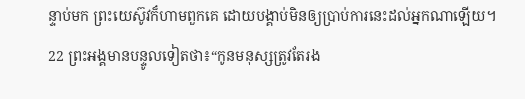ន្ទាប់មក ព្រះយេស៊ូវក៏ហាមពួកគេ ដោយបង្គាប់មិនឲ្យប្រាប់ការនេះដល់អ្នកណាឡើយ។ 22 ព្រះអង្គមានបន្ទូលទៀតថា៖“កូនមនុស្សត្រូវតែរង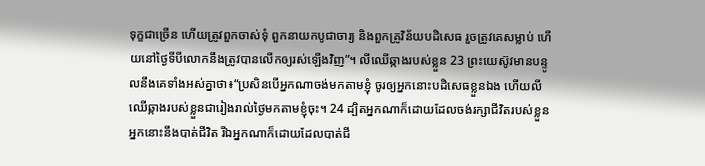ទុក្ខជាច្រើន ហើយត្រូវពួកចាស់ទុំ ពួកនាយកបូជាចារ្យ និងពួកគ្រូវិន័យបដិសេធ រួចត្រូវគេសម្លាប់ ហើយនៅថ្ងៃទីបីលោកនឹងត្រូវបានលើកឲ្យរស់ឡើងវិញ”។ លីឈើឆ្កាងរបស់ខ្លួន 23 ព្រះយេស៊ូវមានបន្ទូលនឹងគេទាំងអស់គ្នាថា៖“ប្រសិនបើអ្នកណាចង់មកតាមខ្ញុំ ចូរឲ្យអ្នកនោះបដិសេធខ្លួនឯង ហើយលីឈើឆ្កាងរបស់ខ្លួនជារៀងរាល់ថ្ងៃមកតាមខ្ញុំចុះ។ 24 ដ្បិតអ្នកណាក៏ដោយដែលចង់រក្សាជីវិតរបស់ខ្លួន អ្នកនោះនឹងបាត់ជីវិត រីឯអ្នកណាក៏ដោយដែលបាត់ជី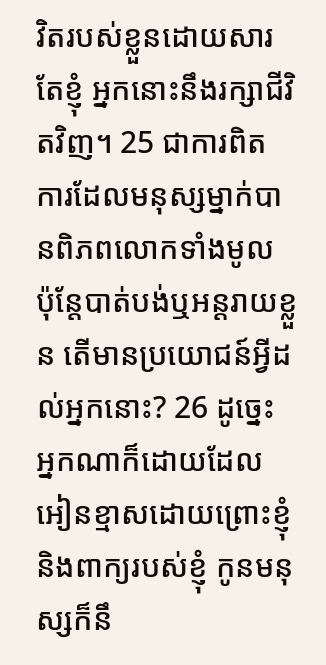វិតរបស់ខ្លួនដោយសារតែខ្ញុំ អ្នកនោះនឹងរក្សាជីវិតវិញ។ 25 ជាការពិត ការដែលមនុស្សម្នាក់បានពិភពលោកទាំងមូល ប៉ុន្តែបាត់បង់ឬអន្តរាយខ្លួន តើមានប្រយោជន៍អ្វីដល់អ្នកនោះ? 26 ដូច្នេះ អ្នកណាក៏ដោយដែលអៀនខ្មាសដោយព្រោះខ្ញុំ និងពាក្យរបស់ខ្ញុំ កូនមនុស្សក៏នឹ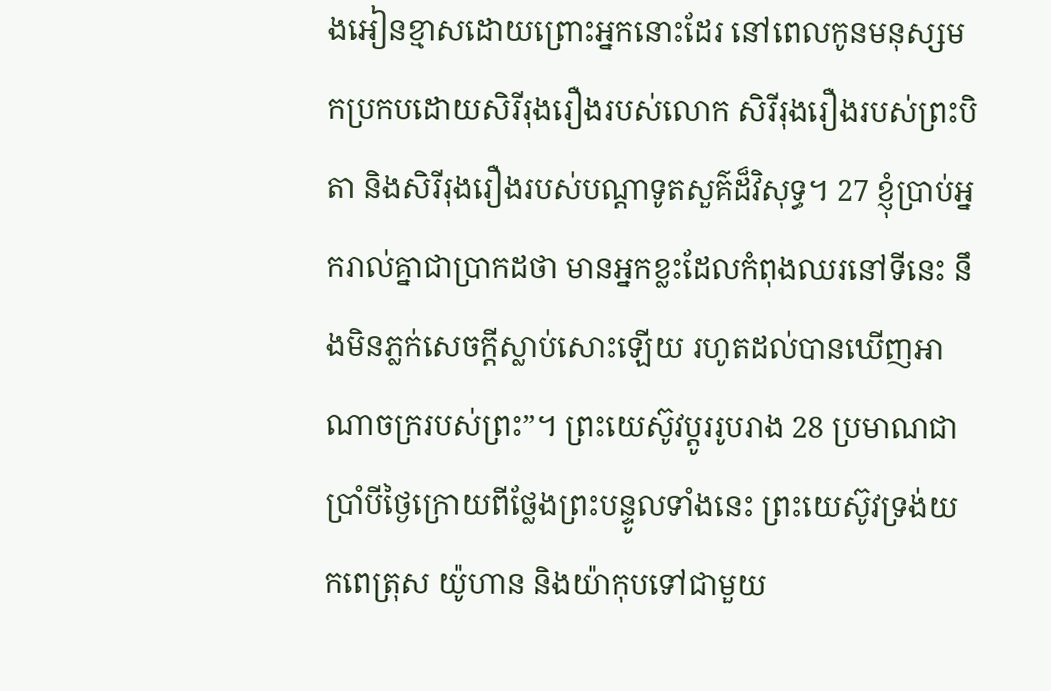ងអៀនខ្មាសដោយព្រោះអ្នកនោះដែរ នៅពេលកូនមនុស្សមកប្រកបដោយសិរីរុងរឿងរបស់លោក សិរីរុងរឿងរបស់ព្រះបិតា និងសិរីរុងរឿងរបស់បណ្ដាទូតសួគ៌ដ៏វិសុទ្ធ។ 27 ខ្ញុំប្រាប់អ្នករាល់គ្នាជាប្រាកដថា មានអ្នកខ្លះដែលកំពុងឈរនៅទីនេះ នឹងមិនភ្លក់សេចក្ដីស្លាប់សោះឡើយ រហូតដល់បានឃើញអាណាចក្ររបស់ព្រះ”។ ព្រះយេស៊ូវប្ដូររូបរាង 28 ប្រមាណជាប្រាំបីថ្ងៃក្រោយពីថ្លែងព្រះបន្ទូលទាំងនេះ ព្រះយេស៊ូវទ្រង់យកពេត្រុស យ៉ូហាន និងយ៉ាកុបទៅជាមួយ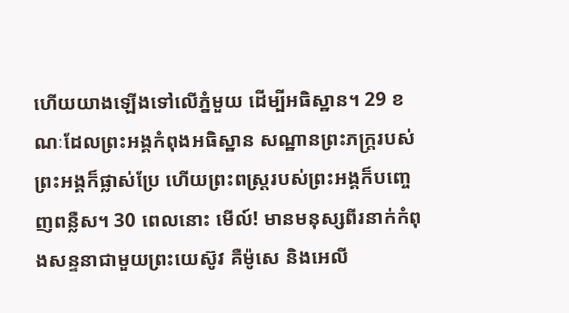ហើយយាងឡើងទៅលើភ្នំមួយ ដើម្បីអធិស្ឋាន។ 29 ខណៈដែលព្រះអង្គកំពុងអធិស្ឋាន សណ្ឋានព្រះភក្ត្ររបស់ព្រះអង្គក៏ផ្លាស់ប្រែ ហើយព្រះពស្ត្ររបស់ព្រះអង្គក៏បញ្ចេញពន្លឺស។ 30 ពេលនោះ មើល៍! មានមនុស្សពីរនាក់កំពុងសន្ទនាជាមួយព្រះយេស៊ូវ គឺម៉ូសេ និងអេលី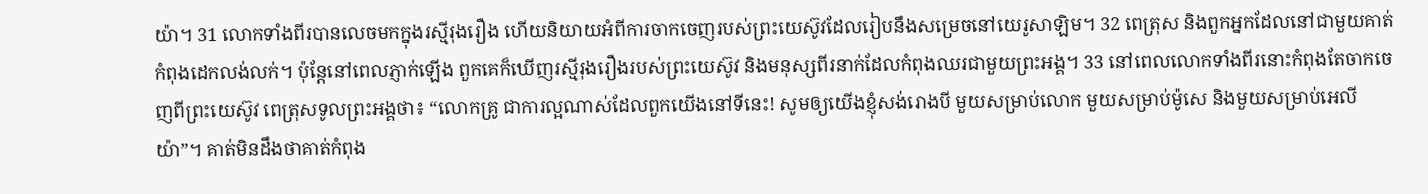យ៉ា។ 31 លោកទាំងពីរបានលេចមកក្នុងរស្មីរុងរឿង ហើយនិយាយអំពីការចាកចេញរបស់ព្រះយេស៊ូវដែលរៀបនឹងសម្រេចនៅយេរូសាឡិម។ 32 ពេត្រុស និងពួកអ្នកដែលនៅជាមួយគាត់កំពុងដេកលង់លក់។ ប៉ុន្តែនៅពេលភ្ញាក់ឡើង ពួកគេក៏ឃើញរស្មីរុងរឿងរបស់ព្រះយេស៊ូវ និងមនុស្សពីរនាក់ដែលកំពុងឈរជាមួយព្រះអង្គ។ 33 នៅពេលលោកទាំងពីរនោះកំពុងតែចាកចេញពីព្រះយេស៊ូវ ពេត្រុសទូលព្រះអង្គថា៖ “លោកគ្រូ ជាការល្អណាស់ដែលពួកយើងនៅទីនេះ! សូមឲ្យយើងខ្ញុំសង់រោងបី មួយសម្រាប់លោក មួយសម្រាប់ម៉ូសេ និងមួយសម្រាប់អេលីយ៉ា”។ គាត់មិនដឹងថាគាត់កំពុង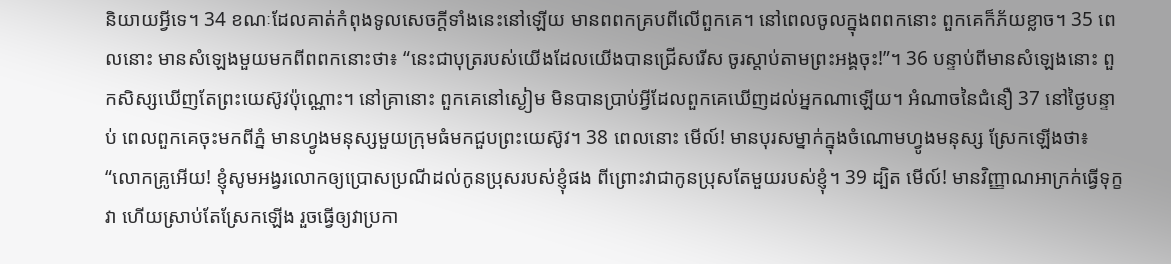និយាយអ្វីទេ។ 34 ខណៈដែលគាត់កំពុងទូលសេចក្ដីទាំងនេះនៅឡើយ មានពពកគ្របពីលើពួកគេ។ នៅពេលចូលក្នុងពពកនោះ ពួកគេក៏ភ័យខ្លាច។ 35 ពេលនោះ មានសំឡេងមួយមកពីពពកនោះថា៖ “នេះជាបុត្ររបស់យើងដែលយើងបានជ្រើសរើស ចូរស្ដាប់តាមព្រះអង្គចុះ!”។ 36 បន្ទាប់ពីមានសំឡេងនោះ ពួកសិស្សឃើញតែព្រះយេស៊ូវប៉ុណ្ណោះ។ នៅគ្រានោះ ពួកគេនៅស្ងៀម មិនបានប្រាប់អ្វីដែលពួកគេឃើញដល់អ្នកណាឡើយ។ អំណាចនៃជំនឿ 37 នៅថ្ងៃបន្ទាប់ ពេលពួកគេចុះមកពីភ្នំ មានហ្វូងមនុស្សមួយក្រុមធំមកជួបព្រះយេស៊ូវ។ 38 ពេលនោះ មើល៍! មានបុរសម្នាក់ក្នុងចំណោមហ្វូងមនុស្ស ស្រែកឡើងថា៖ “លោកគ្រូអើយ! ខ្ញុំសូមអង្វរលោកឲ្យប្រោសប្រណីដល់កូនប្រុសរបស់ខ្ញុំផង ពីព្រោះវាជាកូនប្រុសតែមួយរបស់ខ្ញុំ។ 39 ដ្បិត មើល៍! មានវិញ្ញាណអាក្រក់ធ្វើទុក្ខវា ហើយស្រាប់តែស្រែកឡើង រួចធ្វើឲ្យវាប្រកា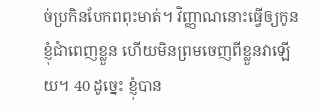ច់ប្រកិនបែកពពុះមាត់។ វិញ្ញាណនោះធ្វើឲ្យកូនខ្ញុំជាំពេញខ្លួន ហើយមិនព្រមចេញពីខ្លួនវាឡើយ។ 40 ដូច្នេះ ខ្ញុំបាន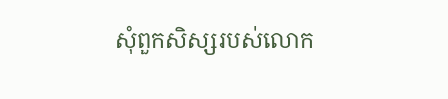សុំពួកសិស្សរបស់លោក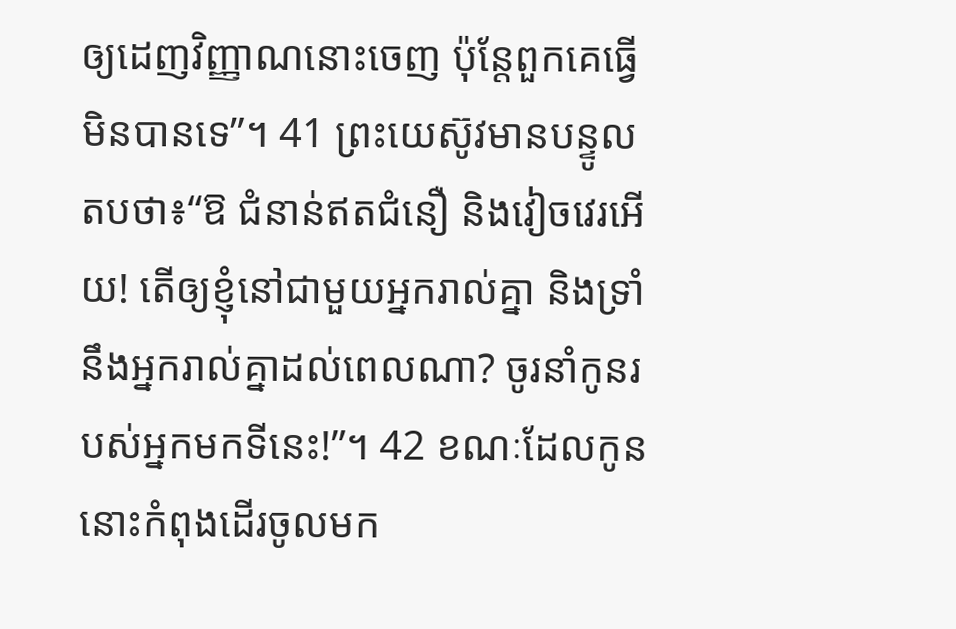ឲ្យដេញវិញ្ញាណនោះចេញ ប៉ុន្តែពួកគេធ្វើមិនបានទេ”។ 41 ព្រះយេស៊ូវមានបន្ទូលតបថា៖“ឱ ជំនាន់ឥតជំនឿ និងវៀចវេរអើយ! តើឲ្យខ្ញុំនៅជាមួយអ្នករាល់គ្នា និងទ្រាំនឹងអ្នករាល់គ្នាដល់ពេលណា? ចូរនាំកូនរបស់អ្នកមកទីនេះ!”។ 42 ខណៈដែលកូននោះកំពុងដើរចូលមក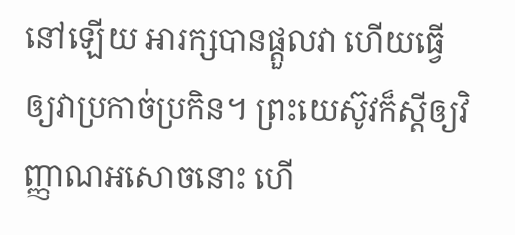នៅឡើយ អារក្សបានផ្ដួលវា ហើយធ្វើឲ្យវាប្រកាច់ប្រកិន។ ព្រះយេស៊ូវក៏ស្ដីឲ្យវិញ្ញាណអសោចនោះ ហើ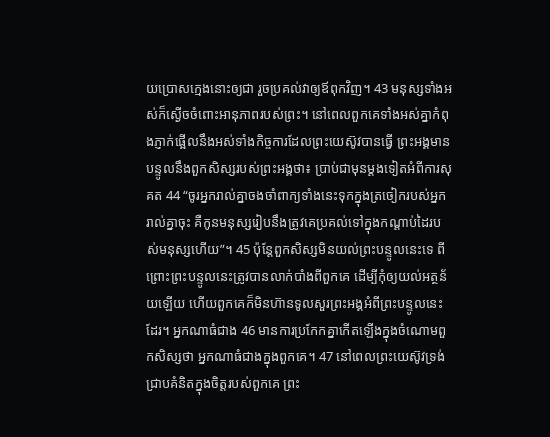យប្រោសក្មេងនោះឲ្យជា រួចប្រគល់វាឲ្យឪពុកវិញ។ 43 មនុស្សទាំងអស់ក៏ស្ងើចចំពោះអានុភាពរបស់ព្រះ។ នៅពេលពួកគេទាំងអស់គ្នាកំពុងភ្ញាក់ផ្អើលនឹងអស់ទាំងកិច្ចការដែលព្រះយេស៊ូវបានធ្វើ ព្រះអង្គមានបន្ទូលនឹងពួកសិស្សរបស់ព្រះអង្គថា៖ ប្រាប់ជាមុនម្ដងទៀតអំពីការសុគត 44 “ចូរអ្នករាល់គ្នាចងចាំពាក្យទាំងនេះទុកក្នុងត្រចៀករបស់អ្នករាល់គ្នាចុះ គឺកូនមនុស្សរៀបនឹងត្រូវគេប្រគល់ទៅក្នុងកណ្ដាប់ដៃរបស់មនុស្សហើយ”។ 45 ប៉ុន្តែពួកសិស្សមិនយល់ព្រះបន្ទូលនេះទេ ពីព្រោះព្រះបន្ទូលនេះត្រូវបានលាក់បាំងពីពួកគេ ដើម្បីកុំឲ្យយល់អត្ថន័យឡើយ ហើយពួកគេក៏មិនហ៊ានទូលសួរព្រះអង្គអំពីព្រះបន្ទូលនេះដែរ។ អ្នកណាធំជាង 46 មានការប្រកែកគ្នាកើតឡើងក្នុងចំណោមពួកសិស្សថា អ្នកណាធំជាងក្នុងពួកគេ។ 47 នៅពេលព្រះយេស៊ូវទ្រង់ជ្រាបគំនិតក្នុងចិត្តរបស់ពួកគេ ព្រះ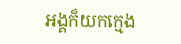អង្គក៏យកក្មេង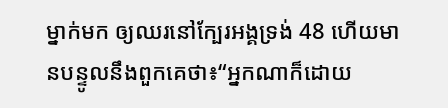ម្នាក់មក ឲ្យឈរនៅក្បែរអង្គទ្រង់ 48 ហើយមានបន្ទូលនឹងពួកគេថា៖“អ្នកណាក៏ដោយ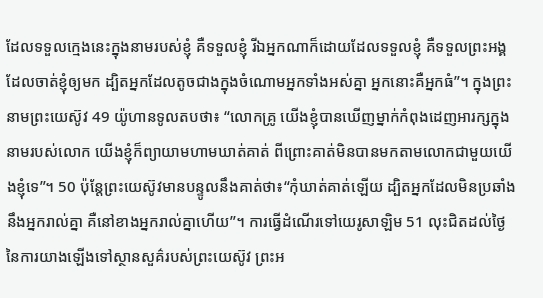ដែលទទួលក្មេងនេះក្នុងនាមរបស់ខ្ញុំ គឺទទួលខ្ញុំ រីឯអ្នកណាក៏ដោយដែលទទួលខ្ញុំ គឺទទួលព្រះអង្គដែលចាត់ខ្ញុំឲ្យមក ដ្បិតអ្នកដែលតូចជាងក្នុងចំណោមអ្នកទាំងអស់គ្នា អ្នកនោះគឺអ្នកធំ”។ ក្នុងព្រះនាមព្រះយេស៊ូវ 49 យ៉ូហានទូលតបថា៖ “លោកគ្រូ យើងខ្ញុំបានឃើញម្នាក់កំពុងដេញអារក្សក្នុងនាមរបស់លោក យើងខ្ញុំក៏ព្យាយាមហាមឃាត់គាត់ ពីព្រោះគាត់មិនបានមកតាមលោកជាមួយយើងខ្ញុំទេ”។ 50 ប៉ុន្តែព្រះយេស៊ូវមានបន្ទូលនឹងគាត់ថា៖“កុំឃាត់គាត់ឡើយ ដ្បិតអ្នកដែលមិនប្រឆាំងនឹងអ្នករាល់គ្នា គឺនៅខាងអ្នករាល់គ្នាហើយ”។ ការធ្វើដំណើរទៅយេរូសាឡិម 51 លុះជិតដល់ថ្ងៃនៃការយាងឡើងទៅស្ថានសួគ៌របស់ព្រះយេស៊ូវ ព្រះអ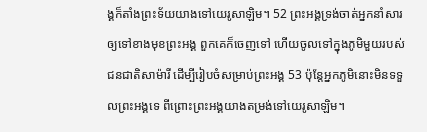ង្គក៏តាំងព្រះទ័យយាងទៅយេរូសាឡិម។ 52 ព្រះអង្គទ្រង់ចាត់អ្នកនាំសារឲ្យទៅខាងមុខព្រះអង្គ ពួកគេក៏ចេញទៅ ហើយចូលទៅក្នុងភូមិមួយរបស់ជនជាតិសាម៉ារី ដើម្បីរៀបចំសម្រាប់ព្រះអង្គ 53 ប៉ុន្តែអ្នកភូមិនោះមិនទទួលព្រះអង្គទេ ពីព្រោះព្រះអង្គយាងតម្រង់ទៅយេរូសាឡិម។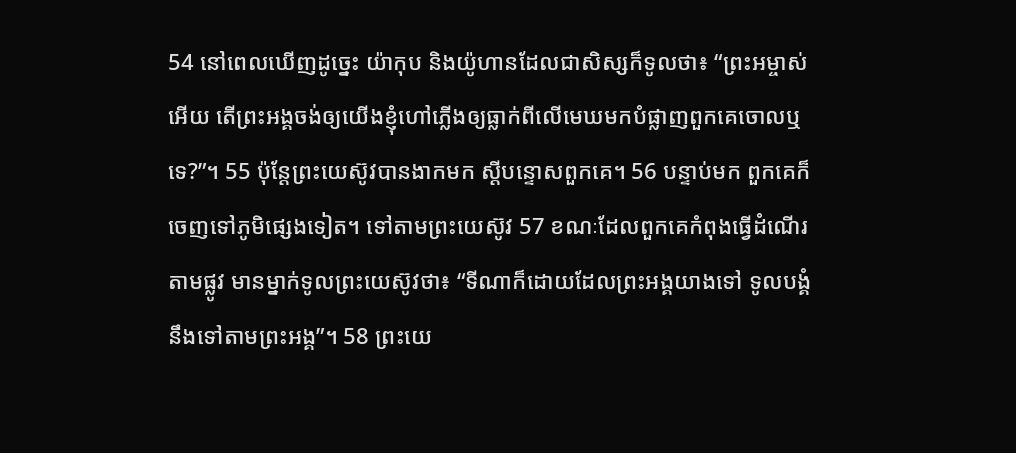54 នៅពេលឃើញដូច្នេះ យ៉ាកុប និងយ៉ូហានដែលជាសិស្សក៏ទូលថា៖ “ព្រះអម្ចាស់អើយ តើព្រះអង្គចង់ឲ្យយើងខ្ញុំហៅភ្លើងឲ្យធ្លាក់ពីលើមេឃមកបំផ្លាញពួកគេចោលឬទេ?”។ 55 ប៉ុន្តែព្រះយេស៊ូវបានងាកមក ស្ដីបន្ទោសពួកគេ។ 56 បន្ទាប់មក ពួកគេក៏ចេញទៅភូមិផ្សេងទៀត។ ទៅតាមព្រះយេស៊ូវ 57 ខណៈដែលពួកគេកំពុងធ្វើដំណើរតាមផ្លូវ មានម្នាក់ទូលព្រះយេស៊ូវថា៖ “ទីណាក៏ដោយដែលព្រះអង្គយាងទៅ ទូលបង្គំនឹងទៅតាមព្រះអង្គ”។ 58 ព្រះយេ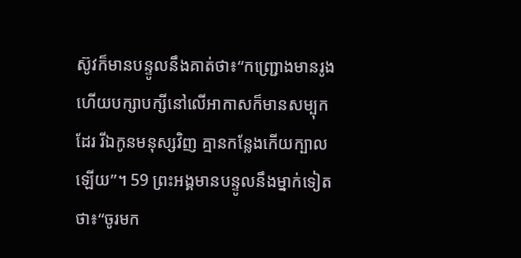ស៊ូវក៏មានបន្ទូលនឹងគាត់ថា៖“កញ្ជ្រោងមានរូង ហើយបក្សាបក្សីនៅលើអាកាសក៏មានសម្បុកដែរ រីឯកូនមនុស្សវិញ គ្មានកន្លែងកើយក្បាលឡើយ”។ 59 ព្រះអង្គមានបន្ទូលនឹងម្នាក់ទៀតថា៖“ចូរមក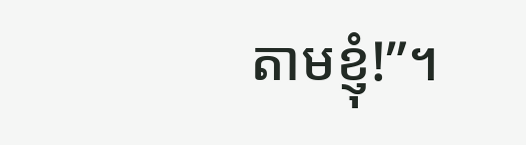តាមខ្ញុំ!”។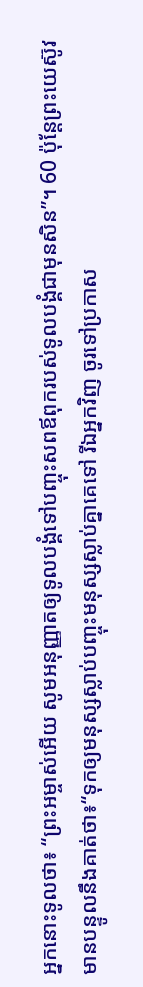អ្នកនោះទូលថា៖ “ព្រះអម្ចាស់អើយ សូមអនុញ្ញាតឲ្យទូលបង្គំទៅបញ្ចុះសពឪពុករបស់ទូលបង្គំជាមុនសិន”។ 60 ប៉ុន្តែព្រះយេស៊ូវមានបន្ទូលនឹងគាត់ថា៖“ទុកឲ្យមនុស្សស្លាប់បញ្ចុះមនុស្សស្លាប់គ្នាគេទៅ រីឯអ្នកវិញ ចូរទៅប្រកាស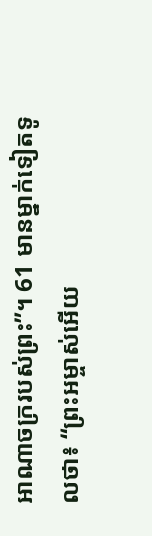អាណាចក្ររបស់ព្រះ”។ 61 មានម្នាក់ទៀតទូលថា៖ “ព្រះអម្ចាស់អើយ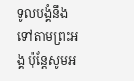ទូលបង្គំនឹងទៅតាមព្រះអង្គ ប៉ុន្តែសូមអ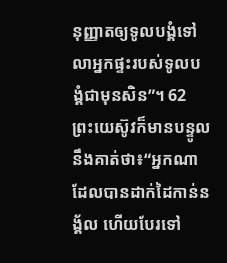នុញ្ញាតឲ្យទូលបង្គំទៅលាអ្នកផ្ទះរបស់ទូលបង្គំជាមុនសិន”។ 62 ព្រះយេស៊ូវក៏មានបន្ទូលនឹងគាត់ថា៖“អ្នកណាដែលបានដាក់ដៃកាន់នង្គ័ល ហើយបែរទៅ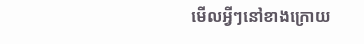មើលអ្វីៗនៅខាងក្រោយ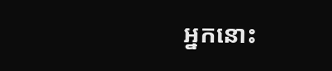អ្នកនោះ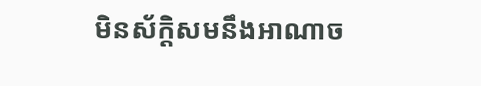មិនស័ក្ដិសមនឹងអាណាច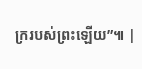ក្ររបស់ព្រះឡើយ”៕ |